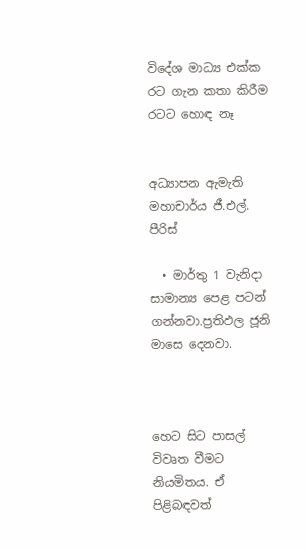විදේශ මාධ්‍ය එක්ක රට ගැන කතා කිරීම රටට හොඳ නෑ


අධ්‍යාපන ඇමැති මහාචාර්ය ජී.එල්. පීරිස්

  • මාර්තු 1 වැනිද‌ා සාමාන්‍ය පෙළ පටන් ගන්නවා.ප්‍රතිඵල ජූනි මාසෙ දෙනවා.



හෙට සිට පාසල් විවෘත වීමට නියමිතය. ඒ පිළිබඳවත්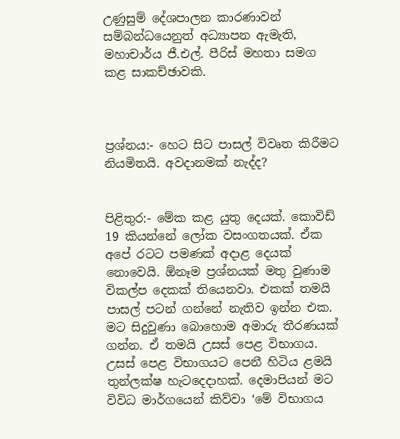උණුසුම් දේශපාලන කාරණාවන් සම්බන්ධයෙනුත් අධ්‍යාපන ඇමැති, මහාචාර්ය ජී.එල්. පීරිස් මහතා සමග කළ සාකච්ඡාවකි.



ප්‍රශ්නය:- හෙට සිට පාසල් විවෘත කිරීමට නියමිතයි. අවද‌ානමක් නැද්ද?


පිළිතුර:- මේක කළ යුතු දෙයක්. කොවිඩ් 19 කියන්නේ ලෝක වසංගතයක්. ඒක අපේ රටට පමණක් අද‌ාළ දෙයක් නොවෙයි. ඕනෑම ප්‍රශ්නයක් මතු වුණාම විකල්ප දෙකක් තියෙනවා. එකක් තමයි පාසල් පටන් ගන්නේ නැතිව ඉන්න එක. මට සිදුවුණා බොහොම අමාරු තීරණයක් ගන්න. ඒ තමයි උසස් පෙළ විභාගය. උසස් පෙළ විභාගයට පෙනී හිටිය ළමයි තුන්ලක්ෂ හැටදෙද‌ාහක්. දෙමාපියන් මට විවිධ මාර්ගයෙන් කිව්වා ‘මේ විභාගය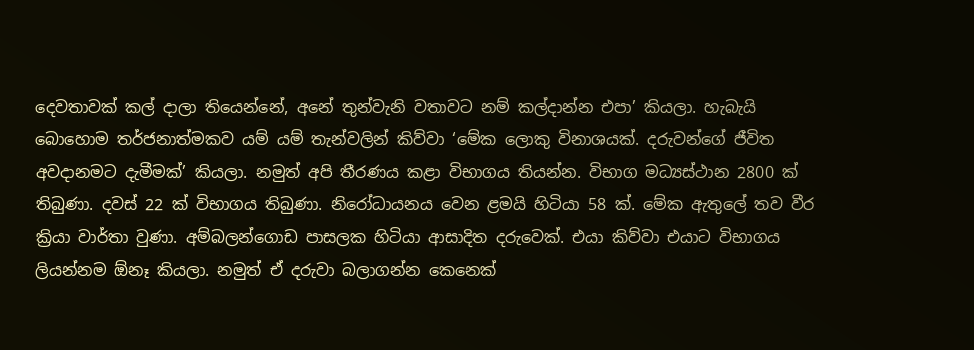දෙවතාවක් කල් ද‌ාලා තියෙන්නේ, අනේ තුන්වැනි වතාවට නම් කල්ද‌ාන්න එපා’ කියලා. හැබැයි බොහොම තර්ජනාත්මකව යම් යම් තැන්වලින් කිව්වා ‘මේක ලොකු විනාශයක්. දරුවන්ගේ ජීවිත අවද‌ානමට දැමීමක්’ කියලා. නමුත් අපි තීරණය කළා විභාගය තියන්න. විභාග මධ්‍යස්ථාන 2800 ක් තිබුණා. දවස් 22 ක් විභාගය තිබුණා. නිරෝධායනය වෙන ළමයි හිටියා 58 ක්. මේක ඇතුලේ තව වීර ක්‍රියා වාර්තා වුණා. අම්බලන්ගොඩ පාසලක හිටියා ආසාදිත දරුවෙක්. එයා කිව්වා එයාට විභාගය ලියන්නම ඕනෑ කියලා. නමුත් ඒ දරුවා බලාගන්න කෙනෙක්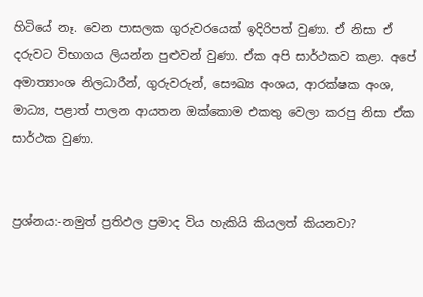හිටියේ නෑ. වෙන පාසලක ගුරුවරයෙක් ඉදිරිපත් වුණා. ඒ නිසා ඒ දරුවට විභාගය ලියන්න පුළුවන් වුණා. ඒක අපි සාර්ථකව කළා. අපේ අමාත්‍යාංශ නිලධාරීන්, ගුරුවරුන්, සෞඛ්‍ය අංශය, ආරක්ෂක අංශ, මාධ්‍ය, පළාත් පාලන ආයතන ඔක්කොම එකතු වෙලා කරපු නිසා ඒක සාර්ථක වුණා.


ප්‍රශ්නය:-නමුත් ප්‍රතිඵල ප්‍රමාද විය හැකියි කියලත් කියනවා?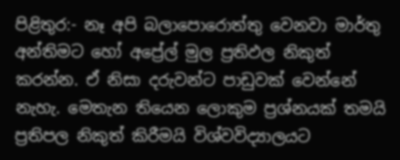පිළිතුර:- නෑ අපි බලාපොරොත්තු වෙනවා මාර්තු අන්තිමට හෝ අප්‍රේල් මුල ප්‍රතිඵල නිකුත් කරන්න. ඒ නිසා දරුවන්ට පාඩුවක් වෙන්නේ නැහැ. මෙතැන තියෙන ලොකුම ප්‍රශ්නයක් තමයි ප්‍රතිපල නිකුත් කිරීමයි විශ්වවිද්‍යාලයට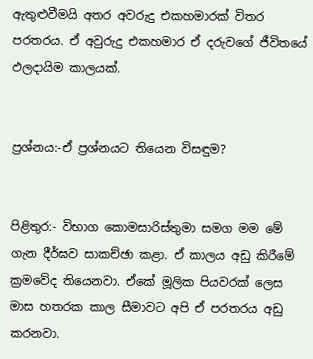ඇතුළුවීමයි අතර අවරුදු එකහමාරක් විතර පරතරය. ඒ අවුරුදු එකහමාර ඒ දරුවගේ ජීවිතයේ ඵලද‌ායිම කාලයක්.


ප්‍රශ්නය:-ඒ ප්‍රශ්නයට තියෙන විසඳුම?


පිළිතුර:- විභාග කොමසාරිස්තුමා සමග මම මේ ගැන දීර්ඝව සාකච්ඡා කළා. ඒ කාලය අඩු කිරීමේ ක්‍රමවේද තියෙනවා. ඒකේ මූලික පියවරක් ලෙස මාස හතරක කාල සීමාවට අපි ඒ පරතරය අඩු කරනවා.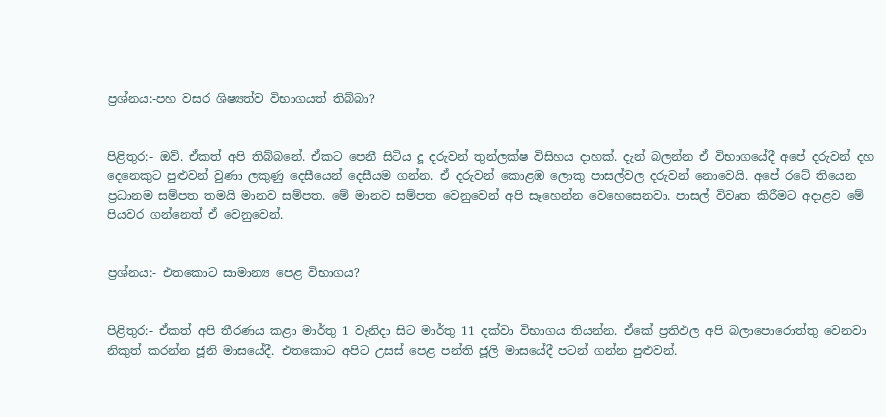ප්‍රශ්නය:-පහ වසර ශිෂ්‍යත්ව විභාගයත් තිබ්බා?


පිළිතුර:- ඔව්. ඒකත් අපි තිබ්බනේ. ඒකට පෙනී සිටිය දූ දරුවන් තුන්ලක්ෂ විසිහය ද‌ාහක්. දැන් බලන්න ඒ විභාගයේදී අපේ දරුවන් දහ දෙනෙකුට පුළුවන් වුණා ලකුණු දෙසීයෙන් දෙසීයම ගන්න. ඒ දරුවන් කොළඹ ලොකු පාසල්වල දරුවන් නොවෙයි. අපේ රටේ තියෙන ප්‍රධානම සම්පත තමයි මානව සම්පත. මේ මානව සම්පත වෙනුවෙන් අපි සෑහෙන්න වෙහෙසෙනවා. පාසල් විවෘත කිරීමට අද‌ාළව මේ පියවර ගන්නෙත් ඒ වෙනුවෙන්.


ප්‍රශ්නය:- එතකොට සාමාන්‍ය පෙළ විභාගය?


පිළිතුර:- ඒකත් අපි තීරණය කළා මාර්තු 1 වැනිද‌ා සිට මාර්තු 11 දක්වා විභාගය තියන්න. ඒකේ ප්‍රතිඵල අපි බලාපොරොත්තු වෙනවා නිකුත් කරන්න ජූනි මාසයේදී. එතකොට අපිට උසස් පෙළ පන්ති ජූලි මාසයේදී පටන් ගන්න පුළුවන්.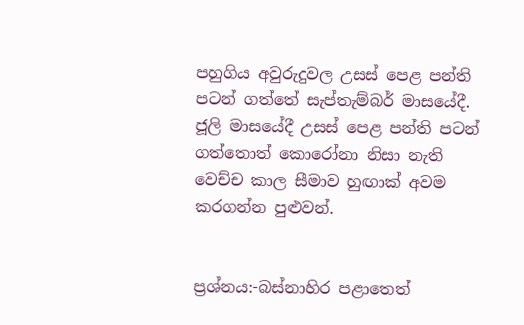පහුගිය අවුරුදුවල උසස් පෙළ පන්ති පටන් ගත්තේ සැප්තැම්බර් මාසයේදී. ජූලි මාසයේදී උසස් පෙළ පන්ති පටන් ගත්තොත් කොරෝනා නිසා නැති වෙච්ච කාල සීමාව හුඟාක් අවම කරගන්න පුළුවන්.


ප්‍රශ්නය:-බස්නාහිර පළාතෙත්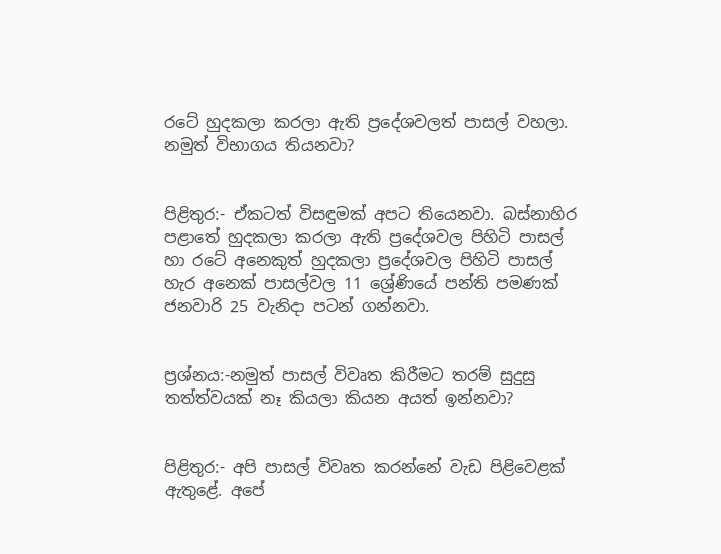රටේ හුදකලා කරලා ඇති ප්‍රදේශවලත් පාසල් වහලා. නමුත් විභාගය තියනවා?


පිළිතුර:- ඒකටත් විසඳුමක් අපට තියෙනවා. බස්නාහිර පළාතේ හුදකලා කරලා ඇති ප්‍රදේශවල පිහිටි පාසල් හා රටේ අනෙකුත් හුදකලා ප්‍රදේශවල පිහිටි පාසල් හැර අනෙක් පාසල්වල 11 ශ්‍රේණියේ පන්ති පමණක් ජනවාරි 25 වැනිද‌ා පටන් ගන්නවා.


ප්‍රශ්නය:-නමුත් පාසල් විවෘත කිරීමට තරම් සුදුසු තත්ත්වයක් නෑ කියලා කියන අයත් ඉන්නවා?


පිළිතුර:- අපි පාසල් විවෘත කරන්නේ වැඩ පිළිවෙළක් ඇතුළේ. අපේ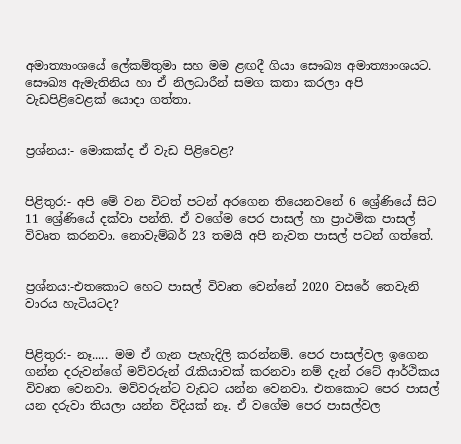අමාත්‍යාංශයේ ලේකම්තුමා සහ මම ළඟදී ගියා සෞඛ්‍ය අමාත්‍යාංශයට. සෞඛ්‍ය ඇමැතිනිය හා ඒ නිලධාරීන් සමග කතා කරලා අපි වැඩපිළිවෙළක් යොද‌ා ගත්තා.


ප්‍රශ්නය:- මොකක්ද ඒ වැඩ පිළිවෙළ?


පිළිතුර:- අපි මේ වන විටත් පටන් අරගෙන තියෙනවනේ 6 ශ්‍රේණියේ සිට 11 ශ්‍රේණියේ දක්වා පන්ති. ඒ වගේම පෙර පාසල් හා ප්‍රාථමික පාසල් විවෘත කරනවා. නොවැම්බර් 23 තමයි අපි නැවත පාසල් පටන් ගත්තේ.


ප්‍රශ්නය:-එතකොට හෙට පාසල් විවෘත වෙන්නේ 2020 වසරේ තෙවැනි වාරය හැටියටද?


පිළිතුර:- නෑ..... මම ඒ ගැන පැහැදිලි කරන්නම්. පෙර පාසල්වල ඉගෙන ගන්න දරුවන්ගේ මව්වරුන් රැකියාවක් කරනවා නම් දැන් රටේ ආර්ථිකය විවෘත වෙනවා. මව්වරුන්ට වැඩට යන්න වෙනවා. එතකොට පෙර පාසල් යන දරුවා තියලා යන්න විදියක් නෑ. ඒ වගේම පෙර පාසල්වල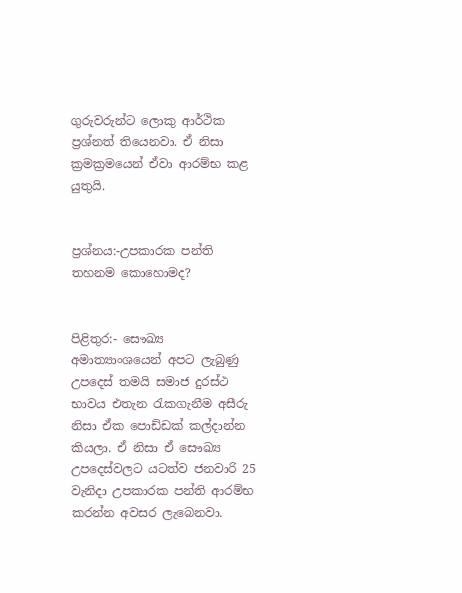ගුරුවරුන්ට ලොකු ආර්ථික ප්‍රශ්නත් තියෙනවා. ඒ නිසා ක්‍රමක්‍රමයෙන් ඒවා ආරම්භ කළ යුතුයි.


ප්‍රශ්නය:-උපකාරක පන්ති තහනම කොහොමද?


පිළිතුර:- සෞඛ්‍ය අමාත්‍යාංශයෙන් අපට ලැබුණු උපදෙස් තමයි සමාජ දුරස්ථ භාවය එතැන රැකගැනීම අසීරු නිසා ඒක පොඩ්ඩක් කල්ද‌ාන්න කියලා. ඒ නිසා ඒ සෞඛ්‍ය උපදෙස්වලට යටත්ව ජනවාරි 25 වැනිද‌ා උපකාරක පන්ති ආරම්භ කරන්න අවසර ලැබෙනවා.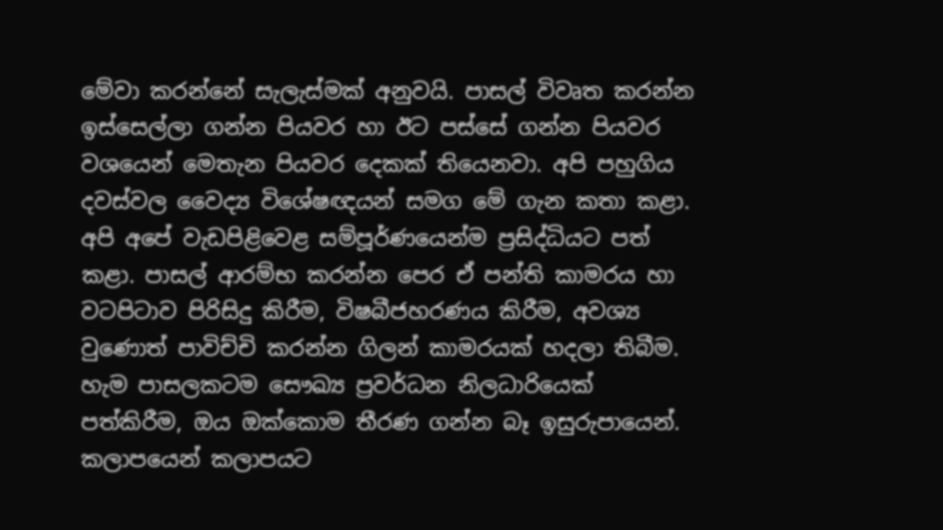මේවා කරන්නේ සැලැස්මක් අනුවයි. පාසල් විවෘත කරන්න ඉස්සෙල්ලා ගන්න පියවර හා ඊට පස්සේ ගන්න පියවර වශයෙන් මෙතැන පියවර දෙකක් තියෙනවා. අපි පහුගිය දවස්වල වෛද්‍ය විශේෂඥයන් සමග මේ ගැන කතා කළා. අපි අපේ වැඩපිළිවෙළ සම්පූර්ණයෙන්ම ප්‍රසිද්ධියට පත් කළා. පාසල් ආරම්භ කරන්න පෙර ඒ පන්ති කාමරය හා වටපිටාව පිරිසිදු කිරීම, විෂබීජහරණය කිරීම, අවශ්‍ය වුණොත් පාවිච්චි කරන්න ගිලන් කාමරයක් හදලා තිබීම. හැම පාසලකටම සෞඛ්‍ය ප්‍රවර්ධන නිලධාරියෙක් පත්කිරීම, ඔය ඔක්කොම තීරණ ගන්න බෑ ඉසුරුපායෙන්. කලාපයෙන් කලාපයට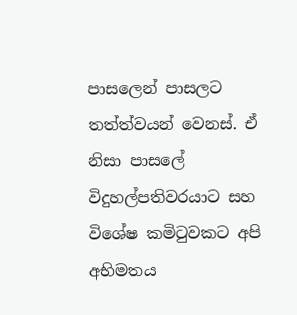පාසලෙන් පාසලට තත්ත්වයන් වෙනස්. ඒ නිසා පාසලේ විදුහල්පතිවරයාට සහ විශේෂ කමිටුවකට අපි අභිමතය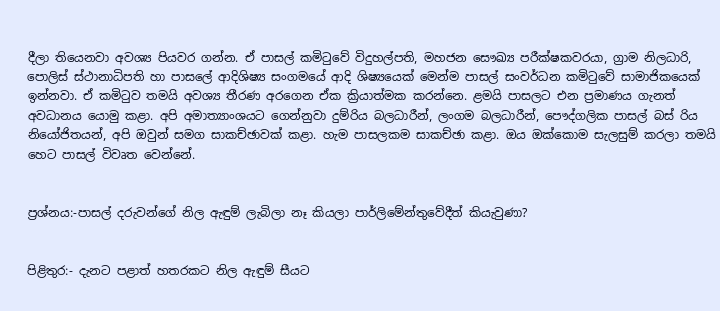දීලා තියෙනවා අවශ්‍ය පියවර ගන්න. ඒ පාසල් කමිටුවේ විදුහල්පති, මහජන සෞඛ්‍ය පරීක්ෂකවරයා, ග්‍රාම නිලධාරි, පොලිස් ස්ථානාධිපති හා පාසලේ ආදිශිෂ්‍ය සංගමයේ ආදි ශිෂ්‍යයෙක් මෙන්ම පාසල් සංවර්ධන කමිටුවේ සාමාජිකයෙක් ඉන්නවා. ඒ කමිටුව තමයි අවශ්‍ය තීරණ අරගෙන ඒක ක්‍රියාත්මක කරන්නෙ. ළමයි පාසලට එන ප්‍රමාණය ගැනත් අවධානය යොමු කළා. අපි අමාත්‍යාංශයට ගෙන්නුවා දුම්රිය බලධාරීන්, ලංගම බලධාරීන්, පෞද්ගලික පාසල් බස් රිය නියෝජිතයන්, අපි ඔවුන් සමග සාකච්ඡාවක් කළා. හැම පාසලකම සාකච්ඡා කළා. ඔය ඔක්කොම සැලසුම් කරලා තමයි හෙට පාසල් විවෘත වෙන්නේ.


ප්‍රශ්නය:-පාසල් දරුවන්ගේ නිල ඇඳුම් ලැබිලා නෑ කියලා පාර්ලිමේන්තුවේදීත් කියැවුණා?


පිළිතුර:- දැනට පළාත් හතරකට නිල ඇඳුම් සීයට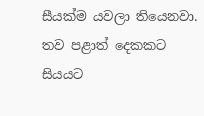සීයක්ම යවලා තියෙනවා. තව පළාත් දෙකකට සියයට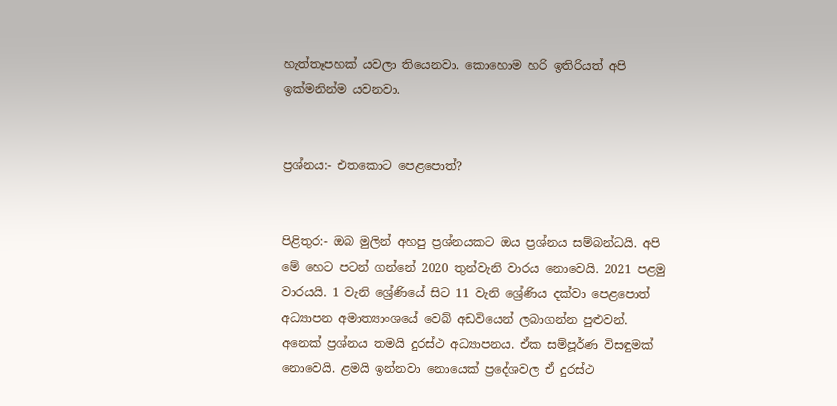හැත්තෑපහක් යවලා තියෙනවා. කොහොම හරි ඉතිරියත් අපි ඉක්මනින්ම යවනවා.


ප්‍රශ්නය:- එතකොට පෙළපොත්?


පිළිතුර:- ඔබ මුලින් අහපු ප්‍රශ්නයකට ඔය ප්‍රශ්නය සම්බන්ධයි. අපි මේ හෙට පටන් ගන්නේ 2020 තුන්වැනි වාරය නොවෙයි. 2021 පළමු වාරයයි. 1 වැනි ශ්‍රේණියේ සිට 11 වැනි ශ්‍රේණිය දක්වා පෙළපොත් අධ්‍යාපන අමාත්‍යාංශයේ වෙබ් අඩවියෙන් ලබාගන්න පුළුවන්. අනෙක් ප්‍රශ්නය තමයි දුරස්ථ අධ්‍යාපනය. ඒක සම්පූර්ණ විසඳුමක් නොවෙයි. ළමයි ඉන්නවා නොයෙක් ප්‍රදේශවල ඒ දුරස්ථ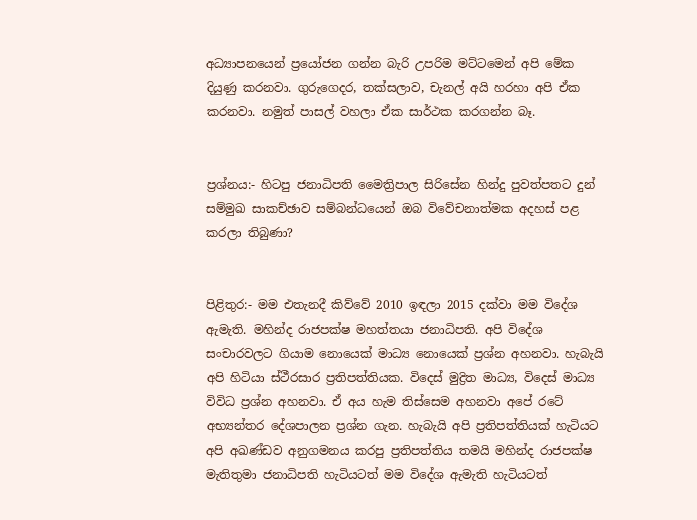අධ්‍යාපනයෙන් ප්‍රයෝජන ගන්න බැරි උපරිම මට්ටමෙන් අපි මේක දියුණු කරනවා. ගුරුගෙදර, තක්සලාව, චැනල් අයි හරහා අපි ඒක කරනවා. නමුත් පාසල් වහලා ඒක සාර්ථක කරගන්න බෑ.


ප්‍රශ්නය:- හිටපු ජනාධිපති මෛත්‍රිපාල සිරිසේන හින්දු පුවත්පතට දුන් සම්මුඛ සාකච්ඡාව සම්බන්ධයෙන් ඔබ විවේචනාත්මක අදහස් පළ කරලා තිබුණා?


පිළිතුර:- මම එතැනදී කිව්වේ 2010 ඉඳලා 2015 දක්වා මම විදේශ ඇමැති. මහින්ද රාජපක්ෂ මහත්තයා ජනාධිපති. අපි විදේශ සංචාරවලට ගියාම නොයෙක් මාධ්‍ය නොයෙක් ප්‍රශ්න අහනවා. හැබැයි අපි හිටියා ස්ථීරසාර ප්‍රතිපත්තියක. විදෙස් මුද්‍රිත මාධ්‍ය, විදෙස් මාධ්‍ය විවිධ ප්‍රශ්න අහනවා. ඒ අය හැම තිස්සෙම අහනවා අපේ රටේ අභ්‍යන්තර දේශපාලන ප්‍රශ්න ගැන. හැබැයි අපි ප්‍රතිපත්තියක් හැටියට අපි අඛණ්ඩව අනුගමනය කරපු ප්‍රතිපත්තිය තමයි මහින්ද රාජපක්ෂ මැතිතුමා ජනාධිපති හැටියටත් මම විදේශ ඇමැති හැටියටත්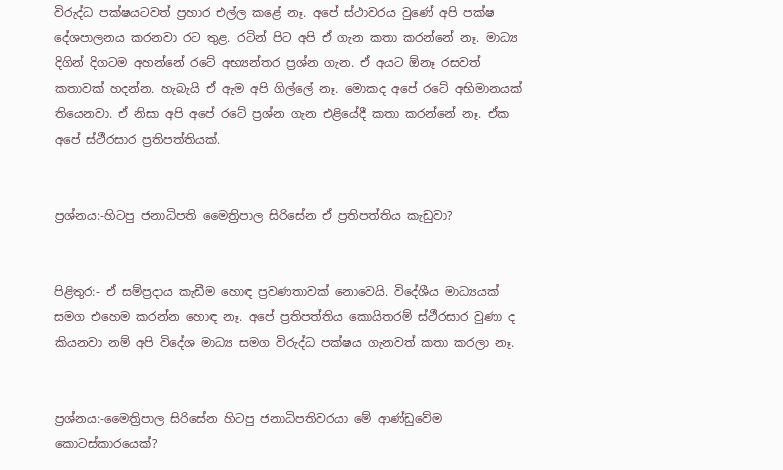විරුද්ධ පක්ෂයටවත් ප්‍රහාර එල්ල කළේ නෑ. අපේ ස්ථාවරය වුණේ අපි පක්ෂ දේශපාලනය කරනවා රට තුළ. රටින් පිට අපි ඒ ගැන කතා කරන්නේ නෑ. මාධ්‍ය දිගින් දිගටම අහන්නේ රටේ අභ්‍යන්තර ප්‍රශ්න ගැන. ඒ අයට ඕනෑ රසවත් කතාවක් හදන්න. හැබැයි ඒ ඇම අපි ගිල්ලේ නෑ. මොකද අපේ රටේ අභිමානයක් තියෙනවා. ඒ නිසා අපි අපේ රටේ ප්‍රශ්න ගැන එළියේදී කතා කරන්නේ නෑ. ඒක අපේ ස්ථීරසාර ප්‍රතිපත්තියක්.


ප්‍රශ්නය:-හිටපු ජනාධිපති මෛත්‍රිපාල සිරිසේන ඒ ප්‍රතිපත්තිය කැඩුවා?


පිළිතුර:- ඒ සම්ප්‍රද‌ාය කැඩීම හොඳ ප්‍රවණතාවක් නොවෙයි. විදේශීය මාධ්‍යයක් සමග එහෙම කරන්න හොඳ නෑ. අපේ ප්‍රතිපත්තිය කොයිතරම් ස්ථීරසාර වුණා ද කියනවා නම් අපි විදේශ මාධ්‍ය සමග විරුද්ධ පක්ෂය ගැනවත් කතා කරලා නෑ.


ප්‍රශ්නය:-මෛත්‍රිපාල සිරිසේන හිටපු ජනාධිපතිවරයා මේ ආණ්ඩුවේම කොටස්කාරයෙක්?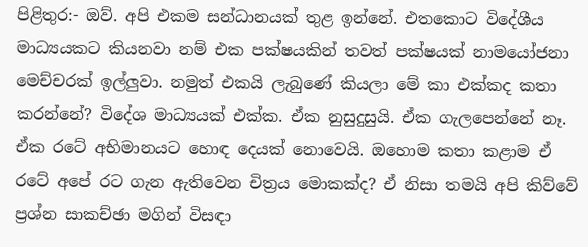පිළිතුර:- ඔව්. අපි එකම සන්ධානයක් තුළ ඉන්නේ. එතකොට විදේශීය මාධ්‍යයකට කියනවා නම් එක පක්ෂයකින් තවත් පක්ෂයක් නාමයෝජනා මෙච්චරක් ඉල්ලුවා. නමුත් එකයි ලැබුණේ කියලා මේ කා එක්කද කතා කරන්නේ? විදේශ මාධ්‍යයක් එක්ක. ඒක නුසුදුසුයි. ඒක ගැලපෙන්නේ නෑ. ඒක රටේ අභිමානයට හොඳ දෙයක් නොවෙයි. ඔහොම කතා කළාම ඒ රටේ අපේ රට ගැන ඇතිවෙන චිත්‍රය මොකක්ද? ඒ නිසා තමයි අපි කිව්වේ ප්‍රශ්න සාකච්ඡා මගින් විසඳ‌ා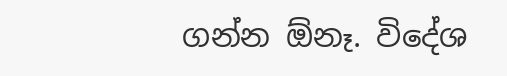ගන්න ඕනෑ. විදේශ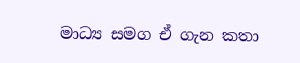මාධ්‍ය සමග ඒ ගැන කතා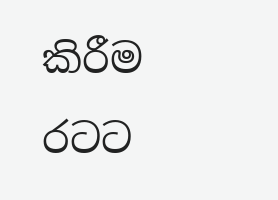කිරීම රටට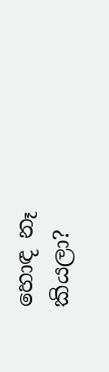හොඳ නෑ කියලා?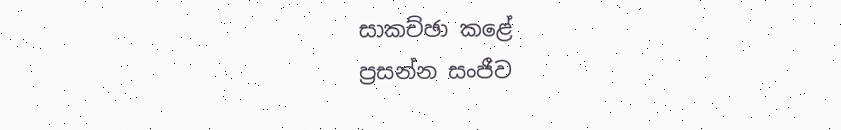සාකච්ඡා කළේ
ප්‍රසන්න සංජීව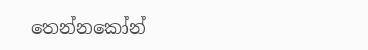තෙන්නකෝන්